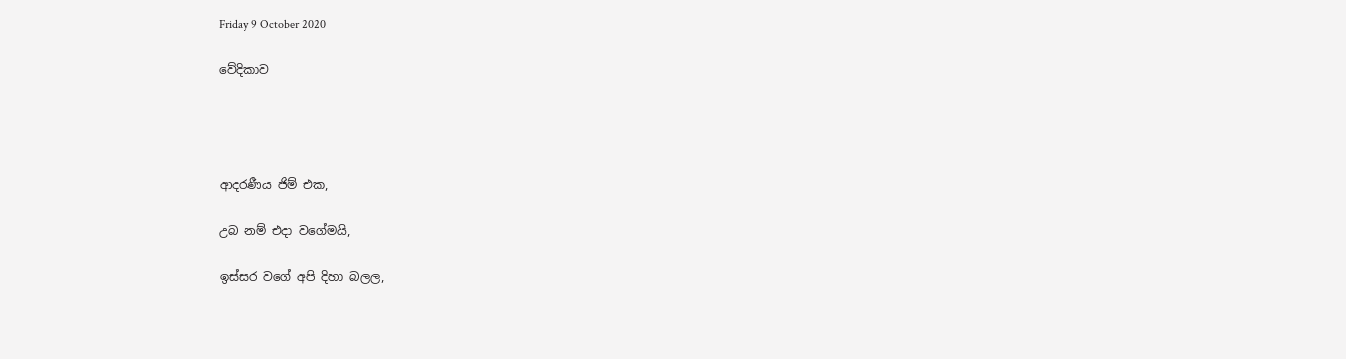Friday 9 October 2020

වේදිකාව




ආදරණීය ජිම් එක,

උබ නම් එදා වගේමයි,

ඉස්සර වගේ අපි දිහා බලල,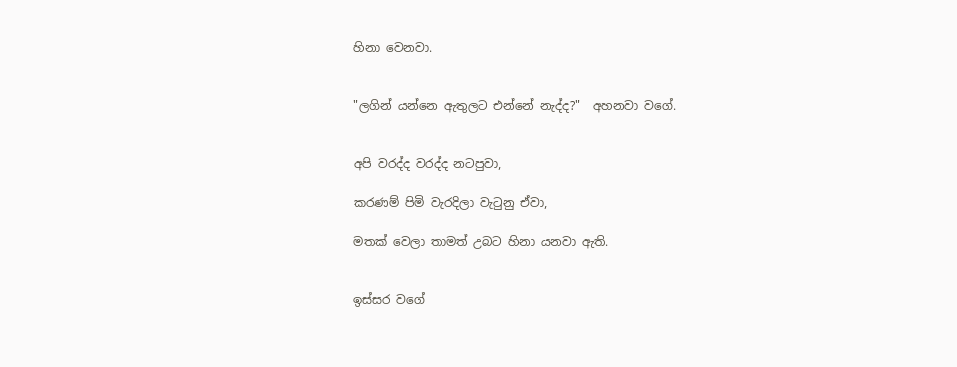හිනා වෙනවා.


"ලගින් යන්නෙ ඇතුලට එන්නේ නැද්ද?"  අහනවා වගේ.


අපි වරද්ද වරද්ද නටපුවා,

කරණම් පිමි වැරදිලා වැටුනු ඒවා,

මතක් වෙලා තාමත් උබට හිනා යනවා ඇති.


ඉස්සර වගේ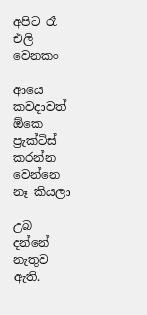අපිට රෑ එලි වෙනකං

ආයෙ කවදාවත් ඕකෙ ප්‍රැක්ටිස් කරන්න වෙන්නෙ නෑ කියලා

උබ දන්නේ නැතුව ඇති.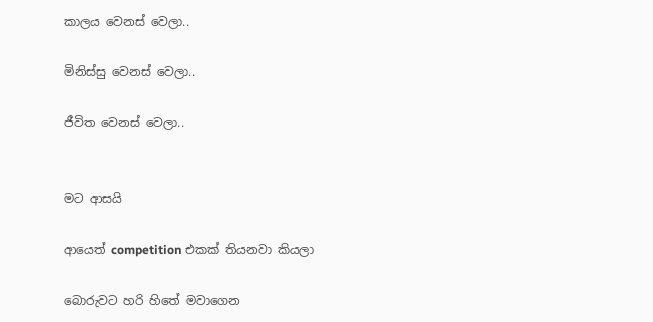කාලය වෙනස් වෙලා..

මිනිස්සු වෙනස් වෙලා..

ජීවිත වෙනස් වෙලා..


මට ආසයි

ආයෙත් competition එකක් තියනවා කියලා

බොරුවට හරි හිතේ මවාගෙන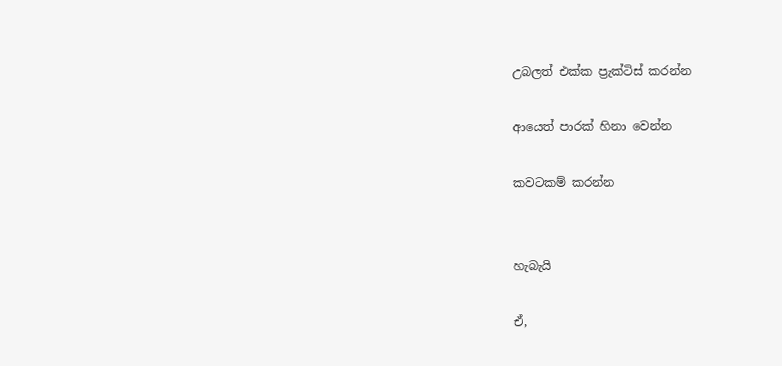උබලත් එක්ක ප්‍රැක්ටිස් කරන්න

ආයෙත් පාරක් හිනා වෙන්න

කවටකම් කරන්න


හැබැයි

ඒ,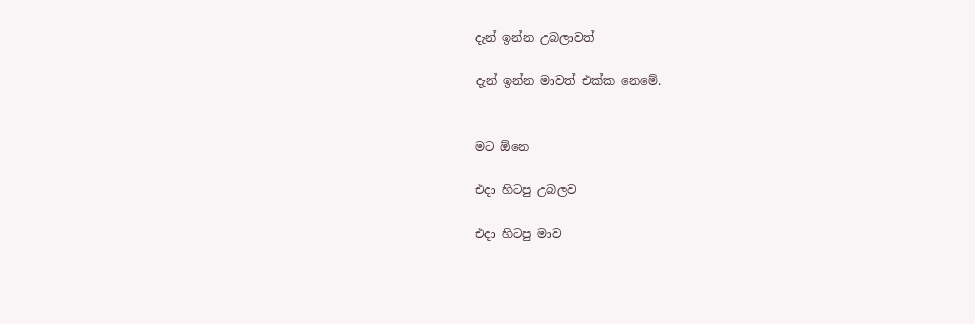දැන් ඉන්න උබලාවත්

දැන් ඉන්න මාවත් එක්ක නෙමේ.


මට ඕනෙ

එදා හිටපු උබලව

එදා හිටපු මාව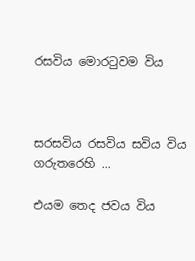රසවිය මොරටුවම විය



සරසවිය රසවිය සවිය විය ගරුතරෙහි ...

එයම තෙද ජවය විය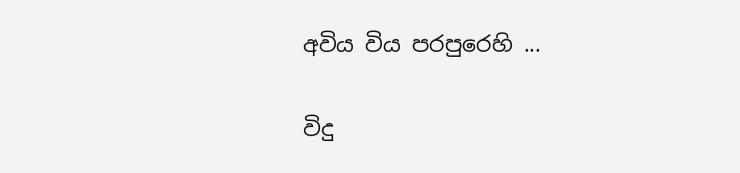අවිය විය පරපුරෙහි ...

විදු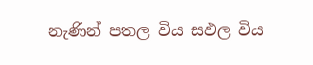නැණින් පතල විය සඵල විය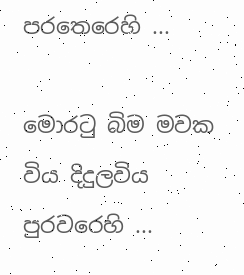පරතෙරෙහි ...

මොරටු බිම මවක විය දිදුලවිය පුරවරෙහි ...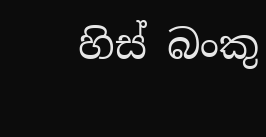හිස් බංකු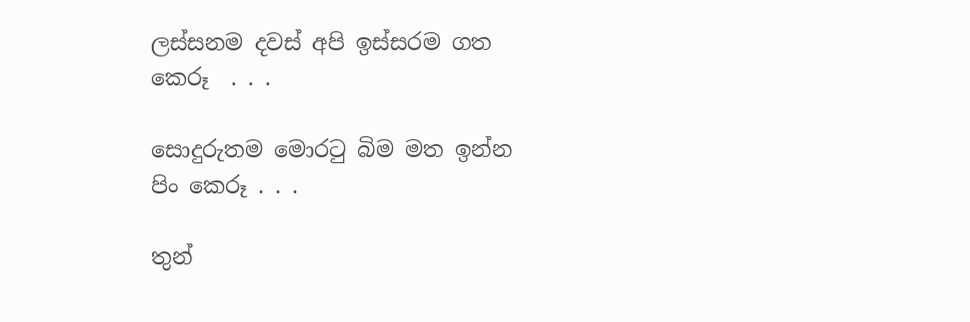ලස්සනම දවස් අපි ඉස්සරම ගත කෙරූ  . . .

සොදුරුතම මොරටු බිම මත ඉන්න පිං කෙරූ . . .

තුන්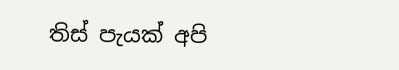තිස් පැයක් අපි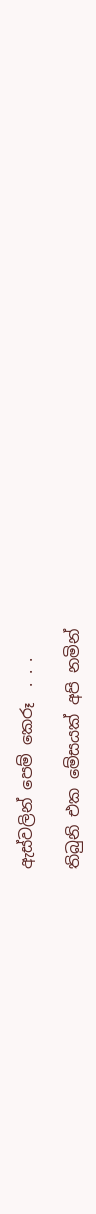ඇස්වලින් පෙම් කෙරූ  . . .

තිබුනි එක මේසයක් අපි නමින්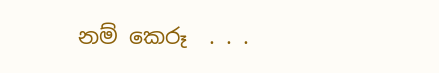නම් කෙරූ  . . .